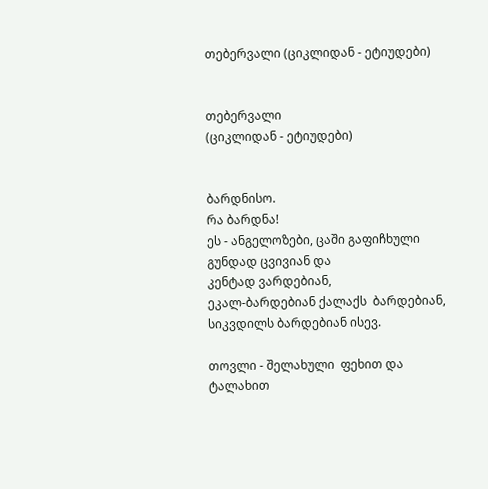თებერვალი (ციკლიდან - ეტიუდები)


თებერვალი
(ციკლიდან - ეტიუდები)


ბარდნისო.
რა ბარდნა!
ეს - ანგელოზები, ცაში გაფიჩხული გუნდად ცვივიან და
კენტად ვარდებიან,
ეკალ-ბარდებიან ქალაქს  ბარდებიან,
სიკვდილს ბარდებიან ისევ.

თოვლი - შელახული  ფეხით და ტალახით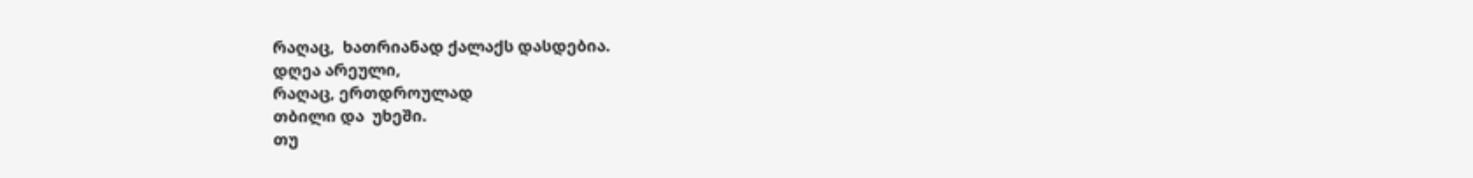რაღაც,  ხათრიანად ქალაქს დასდებია.
დღეა არეული,
რაღაც, ერთდროულად
თბილი და  უხეში.
თუ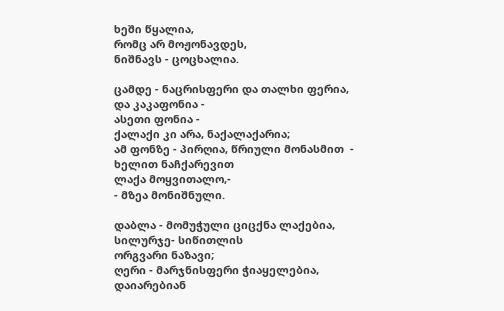ხეში წყალია,
რომც არ მოჟონავდეს,
ნიშნავს - ცოცხალია.

ცამდე - ნაცრისფერი და თალხი ფერია,
და კაკაფონია -
ასეთი ფონია -
ქალაქი კი არა, ნაქალაქარია;
ამ ფონზე - პირღია, წრიული მონასმით  -
ხელით ნაჩქარევით
ლაქა მოყვითალო,-
- მზეა მონიშნული.

დაბლა - მომუჭული ციცქნა ლაქებია,
სილურჯე- სიწითლის
ორგვარი ნაზავი;
ღერი - მარჯნისფერი ჭიაყელებია,
დაიარებიან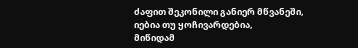ძაფით შეკონილი განიერ მწვანეში,
იებია თუ ყოჩივარდებია,
მიწიდამ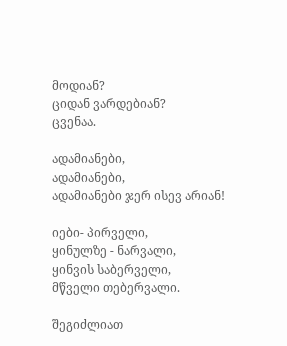მოდიან?
ციდან ვარდებიან?
ცვენაა.

ადამიანები,
ადამიანები,
ადამიანები ჯერ ისევ არიან!

იები- პირველი,
ყინულზე - ნარვალი,
ყინვის საბერველი,
მწველი თებერვალი.

შეგიძლიათ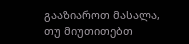გააზიაროთ მასალა, თუ მიუთითებთ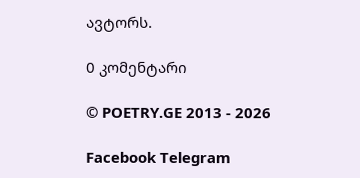ავტორს.

0 კომენტარი

© POETRY.GE 2013 - 2026

Facebook Telegram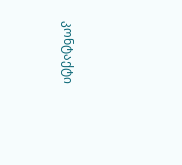კონტაქტი